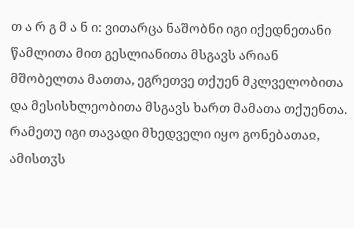თ ა რ გ მ ა ნ ი: ვითარცა ნაშობნი იგი იქედნეთანი წამლითა მით გესლიანითა მსგავს არიან მშობელთა მათთა, ეგრეთვე თქუენ მკლველობითა და მესისხლეობითა მსგავს ხართ მამათა თქუენთა. რამეთუ იგი თავადი მხედველი იყო გონებათაჲ, ამისთჳს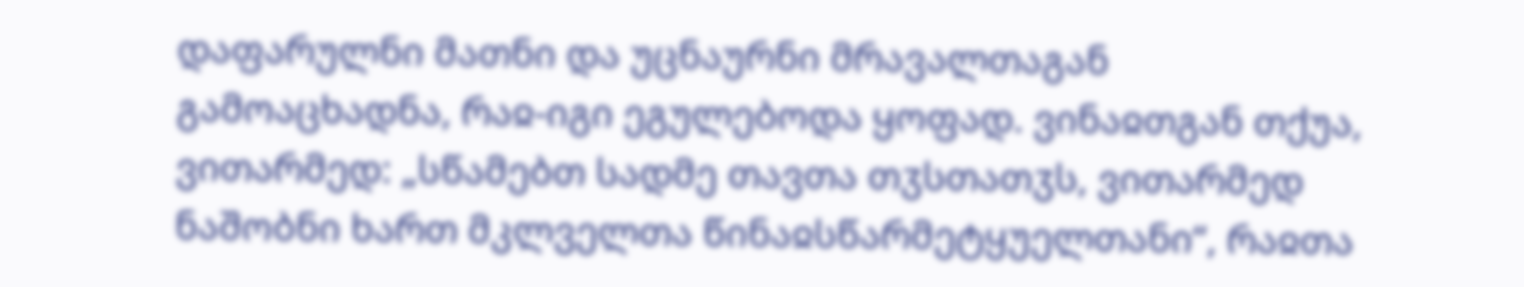დაფარულნი მათნი და უცნაურნი მრავალთაგან გამოაცხადნა, რაჲ-იგი ეგულებოდა ყოფად. ვინაჲთგან თქუა, ვითარმედ: „სწამებთ სადმე თავთა თჳსთათჳს, ვითარმედ ნაშობნი ხართ მკლველთა წინაჲსწარმეტყუელთანი“, რაჲთა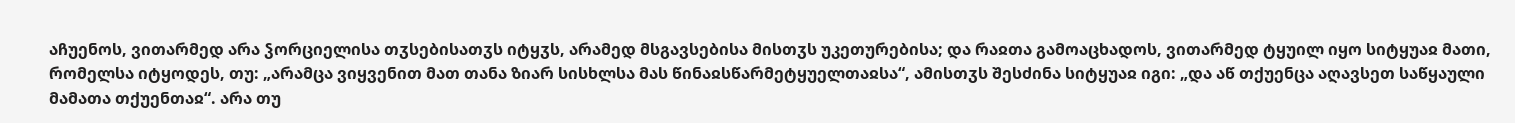აჩუენოს, ვითარმედ არა ჴორციელისა თჳსებისათჳს იტყჳს, არამედ მსგავსებისა მისთჳს უკეთურებისა; და რაჲთა გამოაცხადოს, ვითარმედ ტყუილ იყო სიტყუაჲ მათი, რომელსა იტყოდეს, თუ: „არამცა ვიყვენით მათ თანა ზიარ სისხლსა მას წინაჲსწარმეტყუელთაჲსა“, ამისთჳს შესძინა სიტყუაჲ იგი: „და აწ თქუენცა აღავსეთ საწყაული მამათა თქუენთაჲ“. არა თუ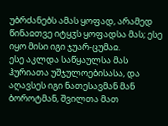უბრძანებს ამას ყოფად, არამედ წინაჲთვე იტყჳს ყოფადსა მას; ესე იყო მისი იგი ჯუარ-ცუმაჲ.
ესე აკლდა საწყაულსა მას ჰურიათა უშჯულოებისასა, და აღავსეს იგი ნათესავმან მან ბოროტმან, შვილთა მათ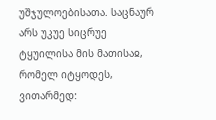უშჯულოებისათა. საცნაურ არს უკუე სიცრუე ტყუილისა მის მათისაჲ, რომელ იტყოდეს, ვითარმედ: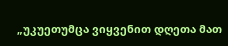„უკუეთუმცა ვიყვენით დღეთა მათ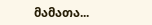მამათა...